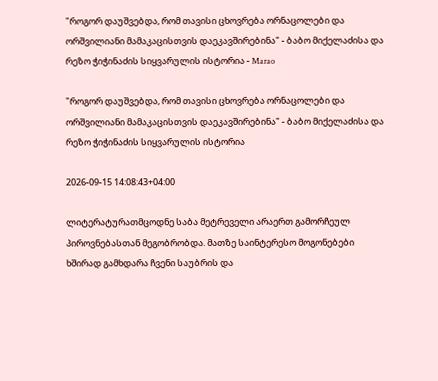"როგორ დაუშვებდა, რომ თავისი ცხოვრება ორნაცოლები და ორშვილიანი მამაკაცისთვის დაეკავშირებინა" - ბაბო მიქელაძისა და რეზო ჭიჭინაძის სიყვარულის ისტორია - Marao

"როგორ დაუშვებდა, რომ თავისი ცხოვრება ორნაცოლები და ორშვილიანი მამაკაცისთვის დაეკავშირებინა" - ბაბო მიქელაძისა და რეზო ჭიჭინაძის სიყვარულის ისტორია

2026-09-15 14:08:43+04:00

ლიტერატურათმცოდნე საბა მეტრეველი არაერთ გამორჩეულ პიროვნებასთან მეგობრობდა. მათზე საინტერესო მოგონებები ხშირად გამხდარა ჩვენი საუბრის და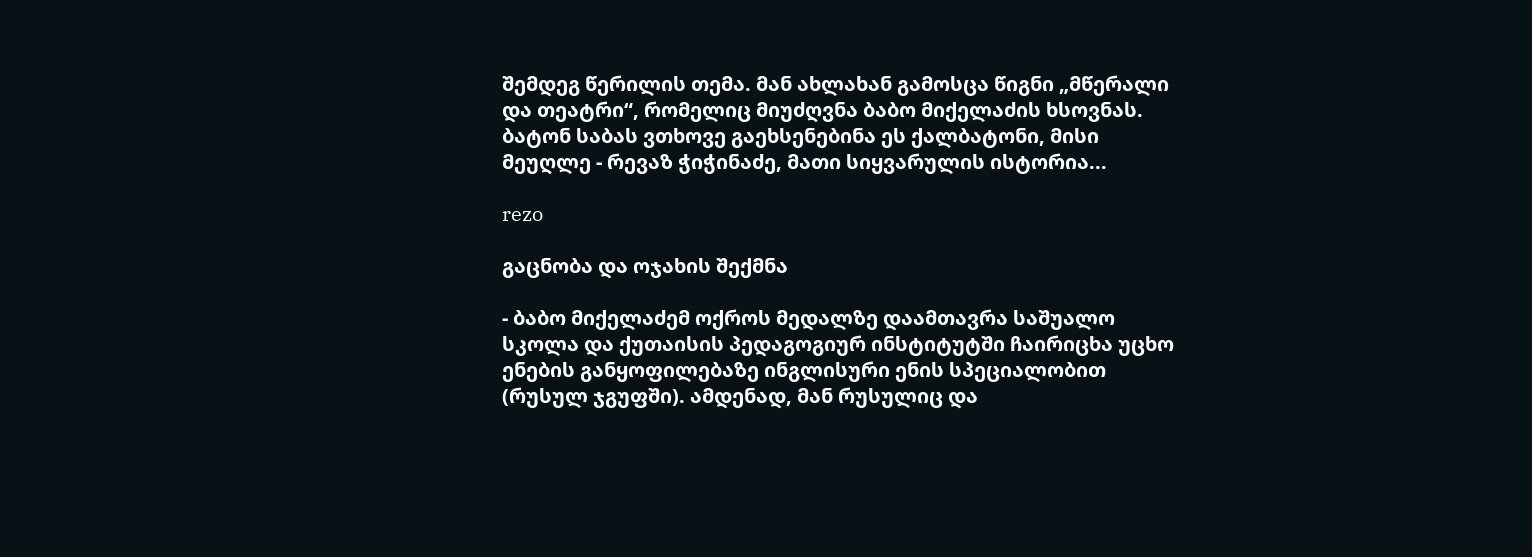შემდეგ წერილის თემა. მან ახლახან გამოსცა წიგნი „მწერალი და თეატრი“, რომელიც მიუძღვნა ბაბო მიქელაძის ხსოვნას. ბატონ საბას ვთხოვე გაეხსენებინა ეს ქალბატონი, მისი მეუღლე - რევაზ ჭიჭინაძე, მათი სიყვარულის ისტორია...

rezo

გაცნობა და ოჯახის შექმნა

- ბაბო მიქელაძემ ოქროს მედალზე დაამთავრა საშუალო სკოლა და ქუთაისის პედაგოგიურ ინსტიტუტში ჩაირიცხა უცხო ენების განყოფილებაზე ინგლისური ენის სპეციალობით (რუსულ ჯგუფში). ამდენად, მან რუსულიც და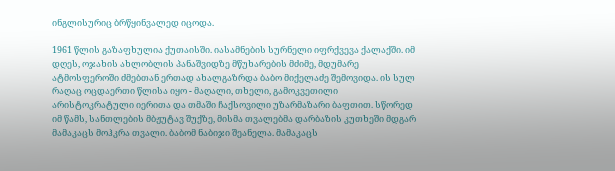ინგლისურიც ბრწყინვალედ იცოდა.

1961 წლის გაზაფხულია ქუთაისში. იასამნების სურნელი იფრქვევა ქალაქში. იმ დღეს, ოჯახის ახლობლის პანაშვიდზე მწუხარების მძიმე, მდუმარე ატმოსფეროში ძმებთან ერთად ახალგაზრდა ბაბო მიქელაძე შემოვიდა. ის სულ რაღაც ოცდაერთი წლისა იყო - მაღალი, თხელი, გამოკვეთილი არისტოკრატული იერითა და თმაში ჩაქსოვილი უზარმაზარი ბაფთით. სწორედ იმ წამს, სანთლების მბჟუტავ შუქზე, მისმა თვალებმა დარბაზის კუთხეში მდგარ მამაკაცს მოჰკრა თვალი. ბაბომ ნაბიჯი შეანელა. მამაკაცს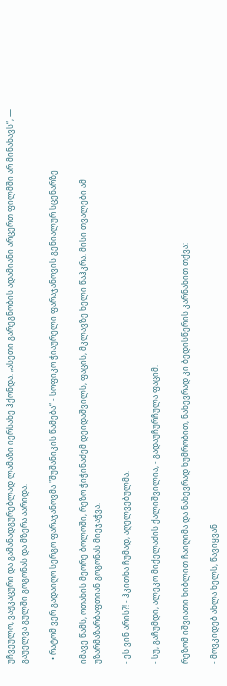უჩვეულო, ვაჟკაცური და გამანადგურებლად ლამაზი იერსახე ჰქონდა. „ასეთი გარეგნობის ადამიანი არცერთ ფილმში არ მინახავს“, — გაუელვა გულში გოგონას და მზერა აარიდა.

  • რატომ ვერ გადაიღო სერგო ფარაჯანოვმა "შუშანიკის წამება“ - სოფიკო ჭიაურელი ფარაჯანოვის გენიალურ სცენარზე

იმავე წამს, ოთახის მეორე ბოლოში, რეზო ჭიჭინაძემ დეიდაშვილს, ფაცის, მკლავზე ხელი წაჰკრა. მისი თვალები ამ უზარმაზარბაფთიან გოგონას მიეჯაჭვა.

- ეს ვინ არის?! - ჰკითხა ჩუმად, აღელვებულმა.

- სუ, გაჩუმდი, ალეკო მიქელაძის ქალიშვილია, - გადაუჩურჩულა ფაციმ.

რეზომ იშვიათი ხიბლით ჩაიღიმა და ნახევრად ხუმრობით, ნახევრად კი ბედისწერის კარნახით თქვა:

- მოვკიდებ ახლა ხელს, წავიყვან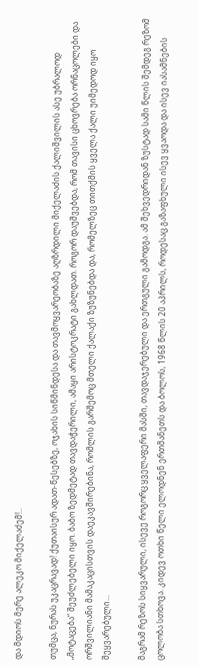და მდიოს მერე ალეკო მიქელაძემ!..

თუმცა, ნურას უკაცრავად! ქუთაისურ ადათ-წესებზე, ოჯახის სიწმინდესა და თავმოყვარეობაზე აღზრდილი მიქელაძის ქალიშვილის ასე უბრალოდ „მოტაცება“ შეუძლებელი იყო. ბაბო ზედმეტად თავდაჭერილი, ამაყი არისტოკრატი გახლდათ. როგორ დაუშვებდა, რომ თავისი ცხოვრება ორნაცოლები და ორშვილიანი მამაკაცისთვის დაეკავშირებინა, რომლის გარშემოც მთელი ქალაქი ზუზუნებდა და, რომელზეც თითქმის ყველა ქალი უიმედოდ იყო შეყვარებული...

მაგრამ რეზოს სიყვარული, ისევე როგორც ყველაფერი მასში, თავდაჯერებული და ერთგული გამოდგა. ამ შეხვედრიდან ზუსტად სამი წლის შემდეგ რეზომ ცოლობა სთხოვა. კიდევ ოთხი წელი ელოდნენ ერთმანეთს და ბოლოს, 1968 წლის 20 აპრილს, როდესაც გაზაფხული ისევ ყვაოდა და ისევ იასამნების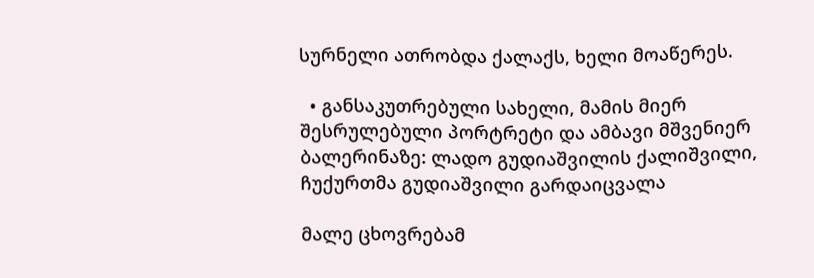სურნელი ათრობდა ქალაქს, ხელი მოაწერეს.

  • განსაკუთრებული სახელი, მამის მიერ შესრულებული პორტრეტი და ამბავი მშვენიერ ბალერინაზე: ლადო გუდიაშვილის ქალიშვილი, ჩუქურთმა გუდიაშვილი გარდაიცვალა

მალე ცხოვრებამ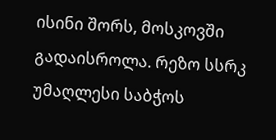ისინი შორს, მოსკოვში გადაისროლა. რეზო სსრკ უმაღლესი საბჭოს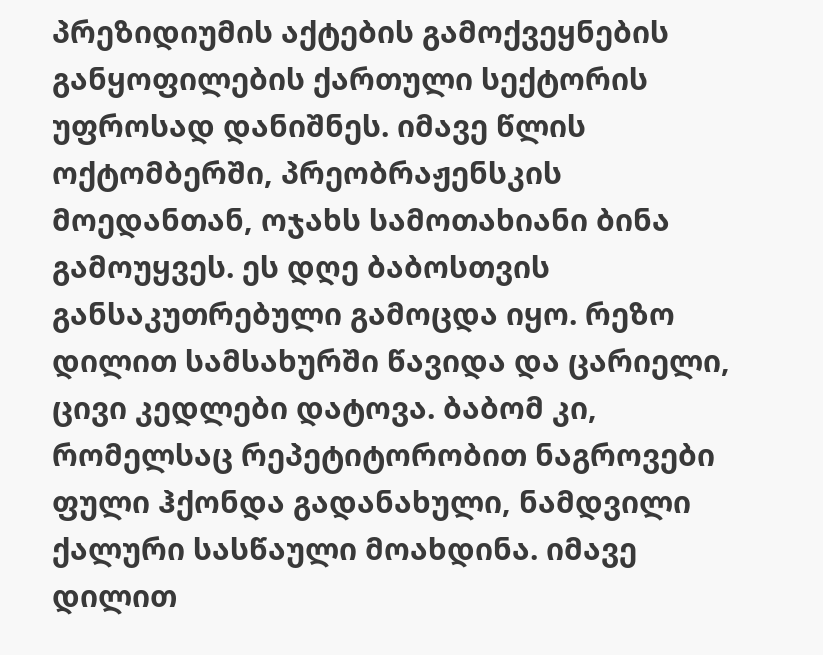პრეზიდიუმის აქტების გამოქვეყნების განყოფილების ქართული სექტორის უფროსად დანიშნეს. იმავე წლის ოქტომბერში, პრეობრაჟენსკის მოედანთან, ოჯახს სამოთახიანი ბინა გამოუყვეს. ეს დღე ბაბოსთვის განსაკუთრებული გამოცდა იყო. რეზო დილით სამსახურში წავიდა და ცარიელი, ცივი კედლები დატოვა. ბაბომ კი, რომელსაც რეპეტიტორობით ნაგროვები ფული ჰქონდა გადანახული, ნამდვილი ქალური სასწაული მოახდინა. იმავე დილით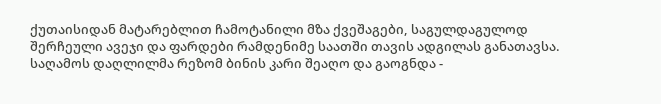ქუთაისიდან მატარებლით ჩამოტანილი მზა ქვეშაგები, საგულდაგულოდ შერჩეული ავეჯი და ფარდები რამდენიმე საათში თავის ადგილას განათავსა. საღამოს დაღლილმა რეზომ ბინის კარი შეაღო და გაოგნდა -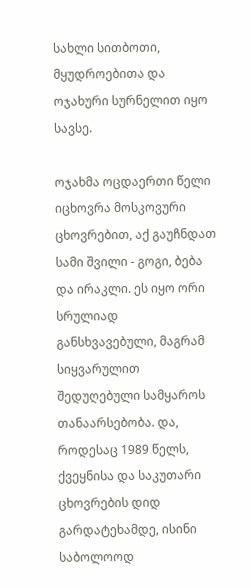სახლი სითბოთი, მყუდროებითა და ოჯახური სურნელით იყო სავსე.

ოჯახმა ოცდაერთი წელი იცხოვრა მოსკოვური ცხოვრებით, აქ გაუჩნდათ სამი შვილი - გოგი, ბება და ირაკლი. ეს იყო ორი სრულიად განსხვავებული, მაგრამ სიყვარულით შედუღებული სამყაროს თანაარსებობა. და, როდესაც 1989 წელს, ქვეყნისა და საკუთარი ცხოვრების დიდ გარდატეხამდე, ისინი საბოლოოდ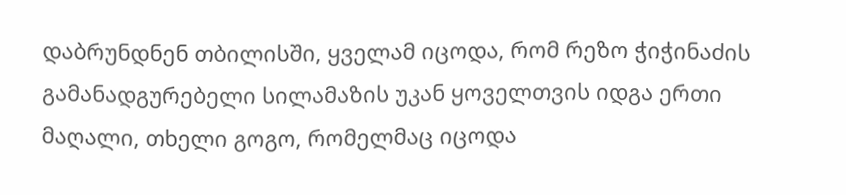დაბრუნდნენ თბილისში, ყველამ იცოდა, რომ რეზო ჭიჭინაძის გამანადგურებელი სილამაზის უკან ყოველთვის იდგა ერთი მაღალი, თხელი გოგო, რომელმაც იცოდა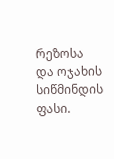რეზოსა და ოჯახის სიწმინდის ფასი.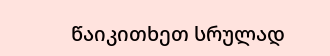წაიკითხეთ სრულად